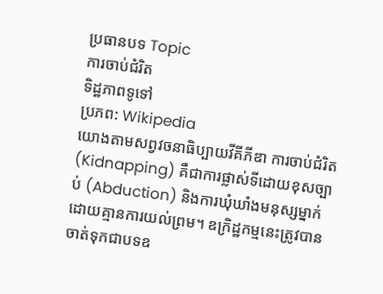ប្រធានបទ Topic
ការចាប់ជំរិត
ទិដ្ឋភាពទូទៅ
ប្រភព: Wikipedia
យោងតាមសព្វវចនាធិប្បាយវីគីភីឌា ការចាប់ជំរិត (Kidnapping) គឺជាការផ្លាស់ទីដោយខុសច្បាប់ (Abduction) និងការឃុំឃាំងមនុស្សម្នាក់ដោយគ្មានការយល់ព្រម។ ឧក្រិដ្ឋកម្មនេះត្រូវបានចាត់ទុកជាបទឧ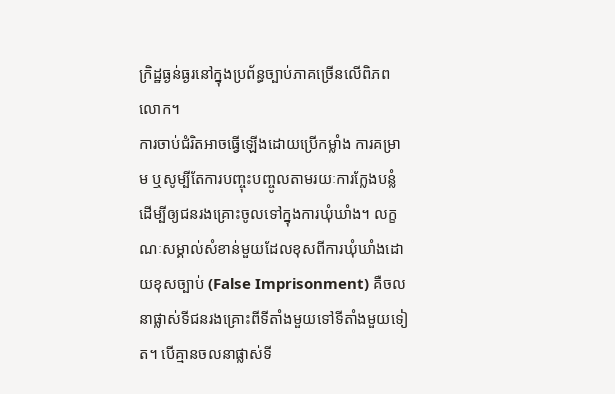ក្រិដ្ឋធ្ងន់ធ្ងរនៅក្នុងប្រព័ន្ធច្បាប់ភាគច្រើនលើពិភពលោក។
ការចាប់ជំរិតអាចធ្វើឡើងដោយប្រើកម្លាំង ការគម្រាម ឬសូម្បីតែការបញ្ចុះបញ្ចូលតាមរយៈការក្លែងបន្លំ ដើម្បីឲ្យជនរងគ្រោះចូលទៅក្នុងការឃុំឃាំង។ លក្ខណៈសម្គាល់សំខាន់មួយដែលខុសពីការឃុំឃាំងដោយខុសច្បាប់ (False Imprisonment) គឺចលនាផ្លាស់ទីជនរងគ្រោះពីទីតាំងមួយទៅទីតាំងមួយទៀត។ បើគ្មានចលនាផ្លាស់ទី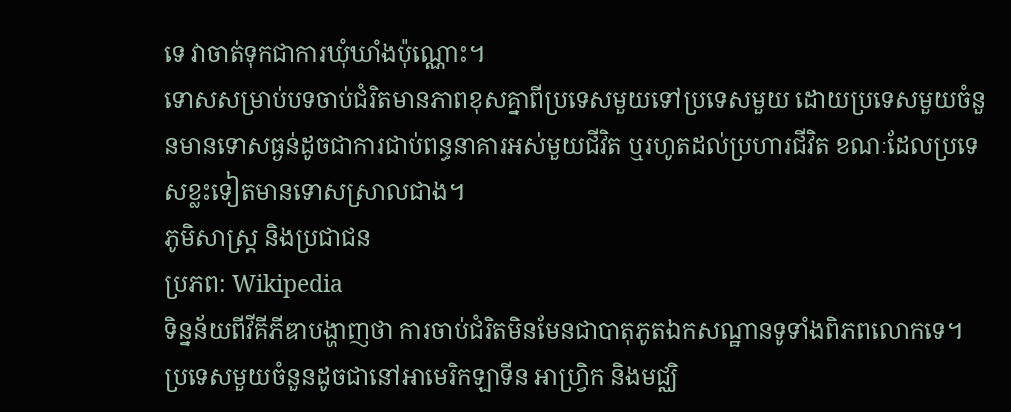ទេ វាចាត់ទុកជាការឃុំឃាំងប៉ុណ្ណោះ។
ទោសសម្រាប់បទចាប់ជំរិតមានភាពខុសគ្នាពីប្រទេសមួយទៅប្រទេសមួយ ដោយប្រទេសមួយចំនួនមានទោសធ្ងន់ដូចជាការជាប់ពន្ធនាគារអស់មួយជីវិត ឬរហូតដល់ប្រហារជីវិត ខណៈដែលប្រទេសខ្លះទៀតមានទោសស្រាលជាង។
ភូមិសាស្ត្រ និងប្រជាជន
ប្រភព: Wikipedia
ទិន្នន័យពីវីគីភីឌាបង្ហាញថា ការចាប់ជំរិតមិនមែនជាបាតុភូតឯកសណ្ឋានទូទាំងពិភពលោកទេ។ ប្រទេសមួយចំនួនដូចជានៅអាមេរិកឡាទីន អាហ្វ្រិក និងមជ្ឈិ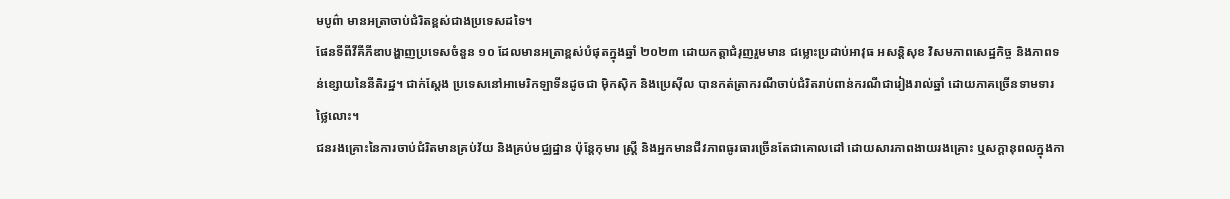មបូព៌ា មានអត្រាចាប់ជំរិតខ្ពស់ជាងប្រទេសដទៃ។
ផែនទីពីវីគីភីឌាបង្ហាញប្រទេសចំនួន ១០ ដែលមានអត្រាខ្ពស់បំផុតក្នុងឆ្នាំ ២០២៣ ដោយកត្តាជំរុញរួមមាន ជម្លោះប្រដាប់អាវុធ អសន្តិសុខ វិសមភាពសេដ្ឋកិច្ច និងភាពទន់ខ្សោយនៃនីតិរដ្ឋ។ ជាក់ស្តែង ប្រទេសនៅអាមេរិកឡាទីនដូចជា ម៉ិកស៊ិក និងប្រេស៊ីល បានកត់ត្រាករណីចាប់ជំរិតរាប់ពាន់ករណីជារៀងរាល់ឆ្នាំ ដោយភាគច្រើនទាមទារថ្លៃលោះ។
ជនរងគ្រោះនៃការចាប់ជំរិតមានគ្រប់វ័យ និងគ្រប់មជ្ឈដ្ឋាន ប៉ុន្តែកុមារ ស្ត្រី និងអ្នកមានជីវភាពធូរធារច្រើនតែជាគោលដៅ ដោយសារភាពងាយរងគ្រោះ ឬសក្តានុពលក្នុងកា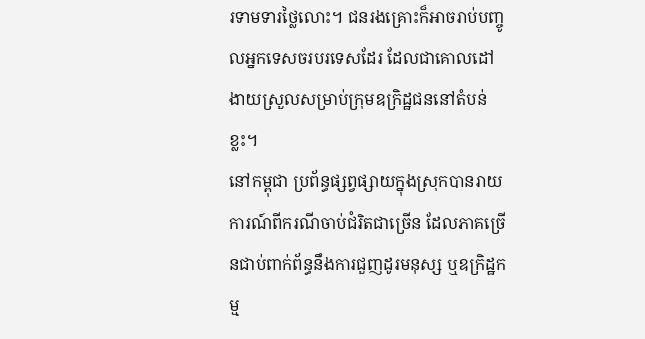រទាមទារថ្លៃលោះ។ ជនរងគ្រោះក៏អាចរាប់បញ្ចូលអ្នកទេសចរបរទេសដែរ ដែលជាគោលដៅងាយស្រួលសម្រាប់ក្រុមឧក្រិដ្ឋជននៅតំបន់ខ្លះ។
នៅកម្ពុជា ប្រព័ន្ធផ្សព្វផ្សាយក្នុងស្រុកបានរាយការណ៍ពីករណីចាប់ជំរិតជាច្រើន ដែលភាគច្រើនជាប់ពាក់ព័ន្ធនឹងការជួញដូរមនុស្ស ឬឧក្រិដ្ឋកម្ម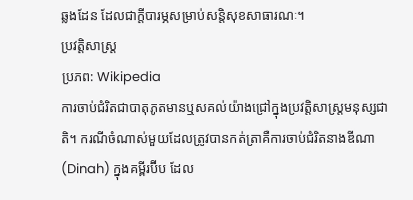ឆ្លងដែន ដែលជាក្តីបារម្ភសម្រាប់សន្តិសុខសាធារណៈ។
ប្រវត្តិសាស្ត្រ
ប្រភព: Wikipedia
ការចាប់ជំរិតជាបាតុភូតមានឬសគល់យ៉ាងជ្រៅក្នុងប្រវត្តិសាស្ត្រមនុស្សជាតិ។ ករណីចំណាស់មួយដែលត្រូវបានកត់ត្រាគឺការចាប់ជំរិតនាងឌីណា (Dinah) ក្នុងគម្ពីរប៊ីប ដែល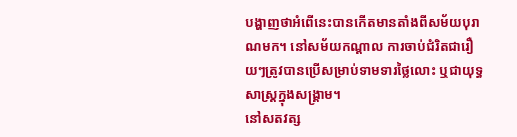បង្ហាញថាអំពើនេះបានកើតមានតាំងពីសម័យបុរាណមក។ នៅសម័យកណ្ដាល ការចាប់ជំរិតជារឿយៗត្រូវបានប្រើសម្រាប់ទាមទារថ្លៃលោះ ឬជាយុទ្ធសាស្ត្រក្នុងសង្គ្រាម។
នៅសតវត្ស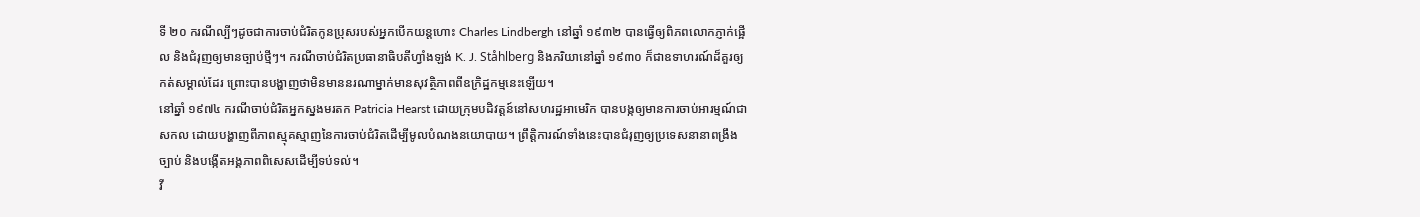ទី ២០ ករណីល្បីៗដូចជាការចាប់ជំរិតកូនប្រុសរបស់អ្នកបើកយន្តហោះ Charles Lindbergh នៅឆ្នាំ ១៩៣២ បានធ្វើឲ្យពិភពលោកភ្ញាក់ផ្អើល និងជំរុញឲ្យមានច្បាប់ថ្មីៗ។ ករណីចាប់ជំរិតប្រធានាធិបតីហ្វាំងឡង់ K. J. Ståhlberg និងភរិយានៅឆ្នាំ ១៩៣០ ក៏ជាឧទាហរណ៍ដ៏គួរឲ្យកត់សម្គាល់ដែរ ព្រោះបានបង្ហាញថាមិនមាននរណាម្នាក់មានសុវត្ថិភាពពីឧក្រិដ្ឋកម្មនេះឡើយ។
នៅឆ្នាំ ១៩៧៤ ករណីចាប់ជំរិតអ្នកស្នងមរតក Patricia Hearst ដោយក្រុមបដិវត្តន៍នៅសហរដ្ឋអាមេរិក បានបង្កឲ្យមានការចាប់អារម្មណ៍ជាសកល ដោយបង្ហាញពីភាពស្មុគស្មាញនៃការចាប់ជំរិតដើម្បីមូលបំណងនយោបាយ។ ព្រឹត្តិការណ៍ទាំងនេះបានជំរុញឲ្យប្រទេសនានាពង្រឹងច្បាប់ និងបង្កើតអង្គភាពពិសេសដើម្បីទប់ទល់។
វី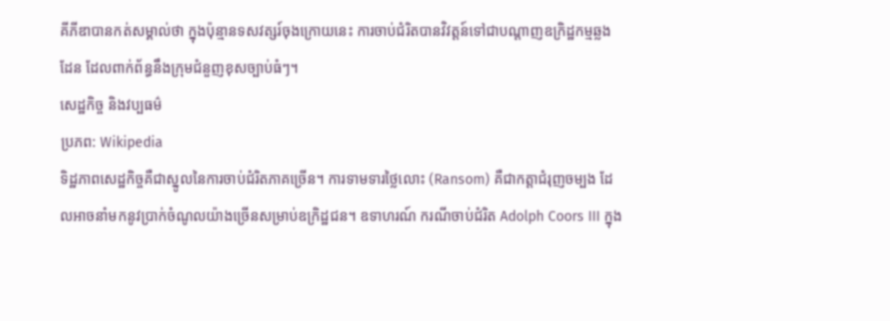គីភីឌាបានកត់សម្គាល់ថា ក្នុងប៉ុន្មានទសវត្សរ៍ចុងក្រោយនេះ ការចាប់ជំរិតបានវិវត្តន៍ទៅជាបណ្តាញឧក្រិដ្ឋកម្មឆ្លងដែន ដែលពាក់ព័ន្ធនឹងក្រុមជំនួញខុសច្បាប់ធំៗ។
សេដ្ឋកិច្ច និងវប្បធម៌
ប្រភព: Wikipedia
ទិដ្ឋភាពសេដ្ឋកិច្ចគឺជាស្នូលនៃការចាប់ជំរិតភាគច្រើន។ ការទាមទារថ្លៃលោះ (Ransom) គឺជាកត្តាជំរុញចម្បង ដែលអាចនាំមកនូវប្រាក់ចំណូលយ៉ាងច្រើនសម្រាប់ឧក្រិដ្ឋជន។ ឧទាហរណ៍ ករណីចាប់ជំរិត Adolph Coors III ក្នុង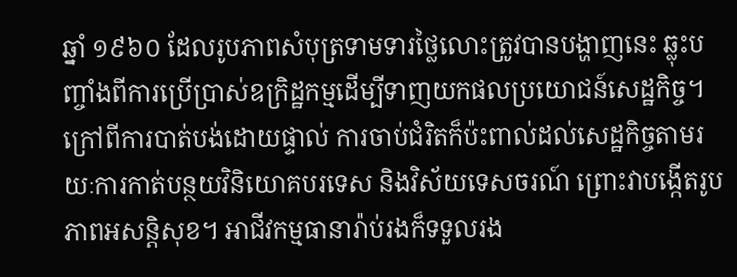ឆ្នាំ ១៩៦០ ដែលរូបភាពសំបុត្រទាមទារថ្លៃលោះត្រូវបានបង្ហាញនេះ ឆ្លុះបញ្ចាំងពីការប្រើប្រាស់ឧក្រិដ្ឋកម្មដើម្បីទាញយកផលប្រយោជន៍សេដ្ឋកិច្ច។
ក្រៅពីការបាត់បង់ដោយផ្ទាល់ ការចាប់ជំរិតក៏ប៉ះពាល់ដល់សេដ្ឋកិច្ចតាមរយៈការកាត់បន្ថយវិនិយោគបរទេស និងវិស័យទេសចរណ៍ ព្រោះវាបង្កើតរូបភាពអសន្តិសុខ។ អាជីវកម្មធានារ៉ាប់រងក៏ទទួលរង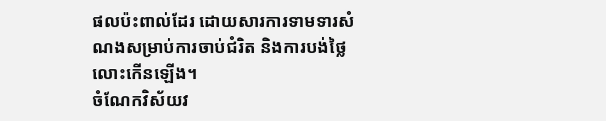ផលប៉ះពាល់ដែរ ដោយសារការទាមទារសំណងសម្រាប់ការចាប់ជំរិត និងការបង់ថ្លៃលោះកើនឡើង។
ចំណែកវិស័យវ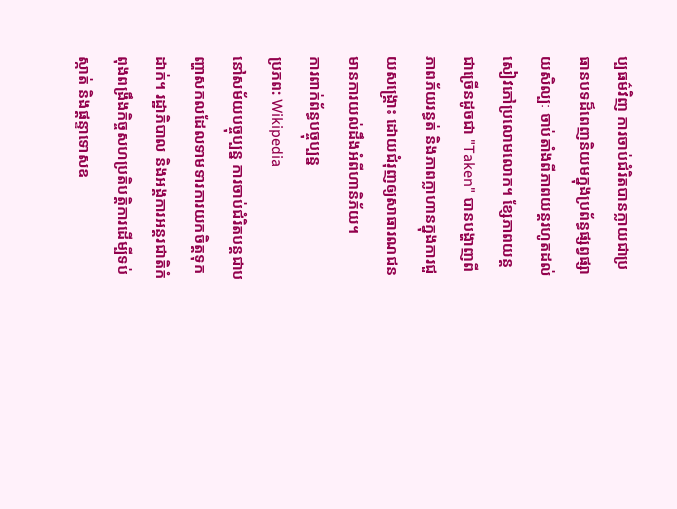ប្បធម៌វិញ ការចាប់ជំរិតបានក្លាយជាប្រធានបទដ៏ពេញនិយមក្នុងប្រព័ន្ធផ្សព្វផ្សាយសិល្បៈ ចាប់តាំងពីភាពយន្តរហូតដល់សៀវភៅប្រលោមលោក។ ខ្សែភាពយន្តជាច្រើនដូចជា "Taken" បានបង្ហាញពីភាពភ័យរន្ធត់ និងភាពក្លាហានក្នុងការជួយសង្គ្រោះ ដោយជំរុញឲ្យសាធារណជនមានការយល់ដឹងអំពីហានិភ័យ។
ការពាក់ព័ន្ធបច្ចុប្បន្ន
ប្រភព: Wikipedia
នៅសម័យបច្ចុប្បន្ន ការចាប់ជំរិតបន្តជាបញ្ហាសកលដែលទាមទារការយកចិត្តទុកដាក់។ រដ្ឋាភិបាល និងអង្គការអន្តរជាតិកំពុងពង្រឹងកិច្ចសហប្រតិបត្តិការដើម្បីទប់ស្កាត់ និងផ្ដន្ទាទោសឧ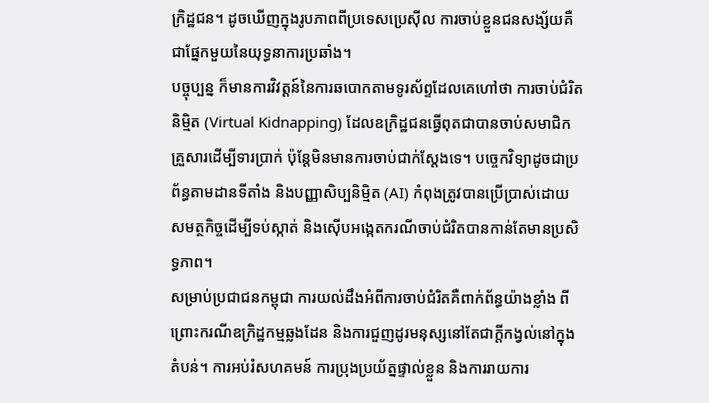ក្រិដ្ឋជន។ ដូចឃើញក្នុងរូបភាពពីប្រទេសប្រេស៊ីល ការចាប់ខ្លួនជនសង្ស័យគឺជាផ្នែកមួយនៃយុទ្ធនាការប្រឆាំង។
បច្ចុប្បន្ន ក៏មានការវិវត្តន៍នៃការឆបោកតាមទូរស័ព្ទដែលគេហៅថា ការចាប់ជំរិតនិម្មិត (Virtual Kidnapping) ដែលឧក្រិដ្ឋជនធ្វើពុតជាបានចាប់សមាជិកគ្រួសារដើម្បីទារប្រាក់ ប៉ុន្តែមិនមានការចាប់ជាក់ស្តែងទេ។ បច្ចេកវិទ្យាដូចជាប្រព័ន្ធតាមដានទីតាំង និងបញ្ញាសិប្បនិម្មិត (AI) កំពុងត្រូវបានប្រើប្រាស់ដោយសមត្ថកិច្ចដើម្បីទប់ស្កាត់ និងស៊ើបអង្កេតករណីចាប់ជំរិតបានកាន់តែមានប្រសិទ្ធភាព។
សម្រាប់ប្រជាជនកម្ពុជា ការយល់ដឹងអំពីការចាប់ជំរិតគឺពាក់ព័ន្ធយ៉ាងខ្លាំង ពីព្រោះករណីឧក្រិដ្ឋកម្មឆ្លងដែន និងការជួញដូរមនុស្សនៅតែជាក្តីកង្វល់នៅក្នុងតំបន់។ ការអប់រំសហគមន៍ ការប្រុងប្រយ័ត្នផ្ទាល់ខ្លួន និងការរាយការ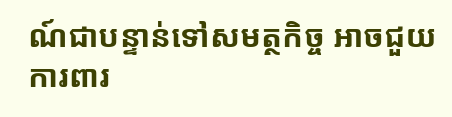ណ៍ជាបន្ទាន់ទៅសមត្ថកិច្ច អាចជួយការពារ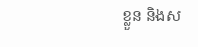ខ្លួន និងស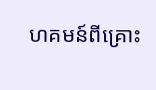ហគមន៍ពីគ្រោះ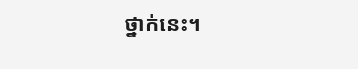ថ្នាក់នេះ។